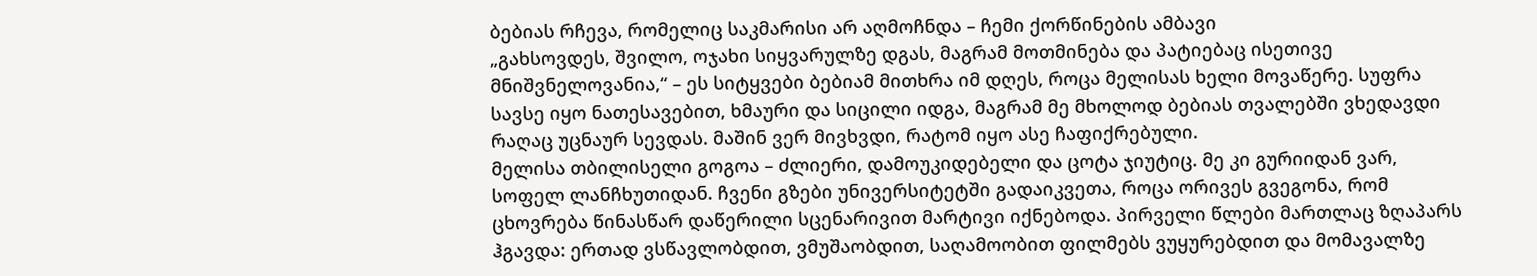ბებიას რჩევა, რომელიც საკმარისი არ აღმოჩნდა – ჩემი ქორწინების ამბავი
„გახსოვდეს, შვილო, ოჯახი სიყვარულზე დგას, მაგრამ მოთმინება და პატიებაც ისეთივე მნიშვნელოვანია,“ – ეს სიტყვები ბებიამ მითხრა იმ დღეს, როცა მელისას ხელი მოვაწერე. სუფრა სავსე იყო ნათესავებით, ხმაური და სიცილი იდგა, მაგრამ მე მხოლოდ ბებიას თვალებში ვხედავდი რაღაც უცნაურ სევდას. მაშინ ვერ მივხვდი, რატომ იყო ასე ჩაფიქრებული.
მელისა თბილისელი გოგოა – ძლიერი, დამოუკიდებელი და ცოტა ჯიუტიც. მე კი გურიიდან ვარ, სოფელ ლანჩხუთიდან. ჩვენი გზები უნივერსიტეტში გადაიკვეთა, როცა ორივეს გვეგონა, რომ ცხოვრება წინასწარ დაწერილი სცენარივით მარტივი იქნებოდა. პირველი წლები მართლაც ზღაპარს ჰგავდა: ერთად ვსწავლობდით, ვმუშაობდით, საღამოობით ფილმებს ვუყურებდით და მომავალზე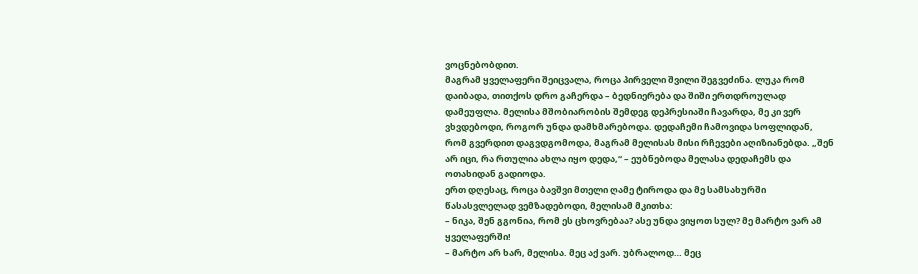ვოცნებობდით.
მაგრამ ყველაფერი შეიცვალა, როცა პირველი შვილი შეგვეძინა. ლუკა რომ დაიბადა, თითქოს დრო გაჩერდა – ბედნიერება და შიში ერთდროულად დამეუფლა. მელისა მშობიარობის შემდეგ დეპრესიაში ჩავარდა, მე კი ვერ ვხვდებოდი, როგორ უნდა დამხმარებოდა. დედაჩემი ჩამოვიდა სოფლიდან, რომ გვერდით დაგვდგომოდა, მაგრამ მელისას მისი რჩევები აღიზიანებდა. „შენ არ იცი, რა რთულია ახლა იყო დედა,“ – ეუბნებოდა მელასა დედაჩემს და ოთახიდან გადიოდა.
ერთ დღესაც, როცა ბავშვი მთელი ღამე ტიროდა და მე სამსახურში წასასვლელად ვემზადებოდი, მელისამ მკითხა:
– ნიკა, შენ გგონია, რომ ეს ცხოვრებაა? ასე უნდა ვიყოთ სულ? მე მარტო ვარ ამ ყველაფერში!
– მარტო არ ხარ, მელისა. მეც აქ ვარ. უბრალოდ… მეც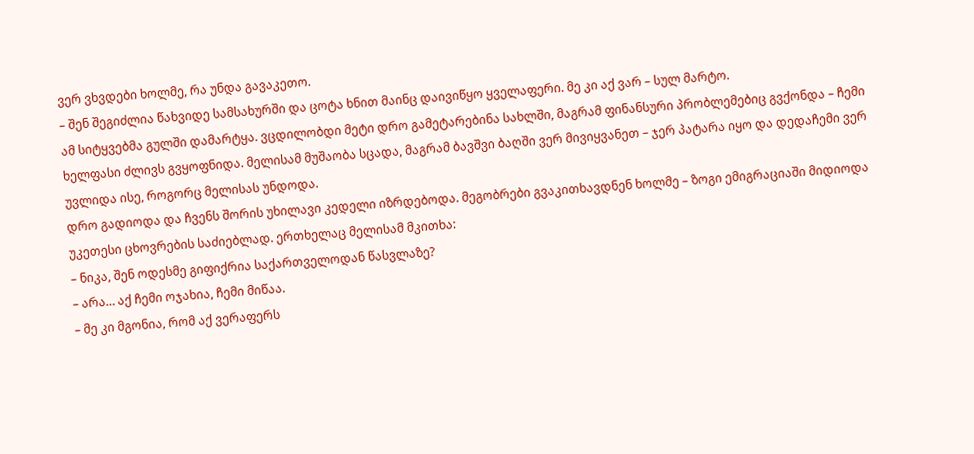ვერ ვხვდები ხოლმე, რა უნდა გავაკეთო.
– შენ შეგიძლია წახვიდე სამსახურში და ცოტა ხნით მაინც დაივიწყო ყველაფერი. მე კი აქ ვარ – სულ მარტო.
ამ სიტყვებმა გულში დამარტყა. ვცდილობდი მეტი დრო გამეტარებინა სახლში, მაგრამ ფინანსური პრობლემებიც გვქონდა – ჩემი ხელფასი ძლივს გვყოფნიდა. მელისამ მუშაობა სცადა, მაგრამ ბავშვი ბაღში ვერ მივიყვანეთ – ჯერ პატარა იყო და დედაჩემი ვერ უვლიდა ისე, როგორც მელისას უნდოდა.
დრო გადიოდა და ჩვენს შორის უხილავი კედელი იზრდებოდა. მეგობრები გვაკითხავდნენ ხოლმე – ზოგი ემიგრაციაში მიდიოდა უკეთესი ცხოვრების საძიებლად. ერთხელაც მელისამ მკითხა:
– ნიკა, შენ ოდესმე გიფიქრია საქართველოდან წასვლაზე?
– არა… აქ ჩემი ოჯახია, ჩემი მიწაა.
– მე კი მგონია, რომ აქ ვერაფერს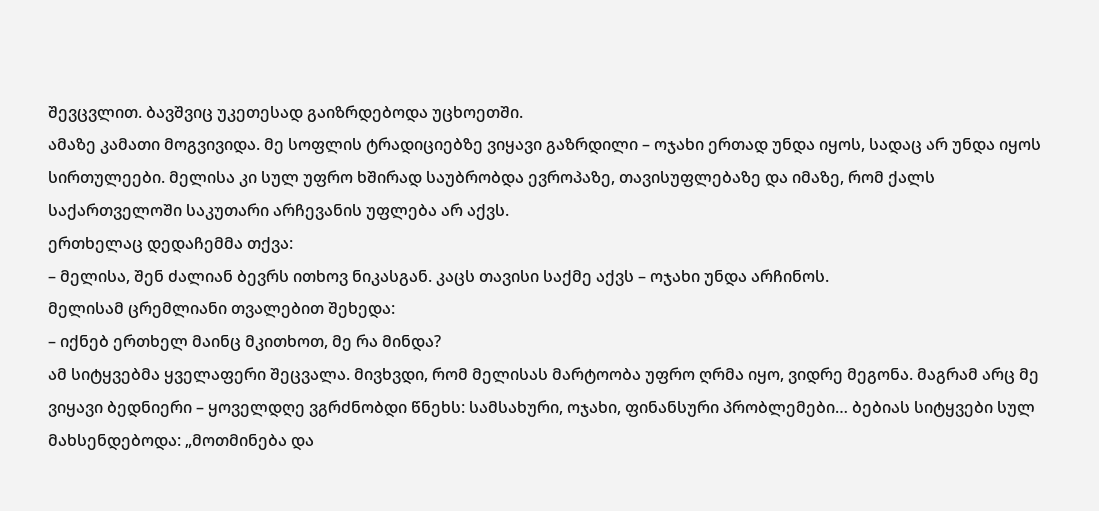შევცვლით. ბავშვიც უკეთესად გაიზრდებოდა უცხოეთში.
ამაზე კამათი მოგვივიდა. მე სოფლის ტრადიციებზე ვიყავი გაზრდილი – ოჯახი ერთად უნდა იყოს, სადაც არ უნდა იყოს სირთულეები. მელისა კი სულ უფრო ხშირად საუბრობდა ევროპაზე, თავისუფლებაზე და იმაზე, რომ ქალს საქართველოში საკუთარი არჩევანის უფლება არ აქვს.
ერთხელაც დედაჩემმა თქვა:
– მელისა, შენ ძალიან ბევრს ითხოვ ნიკასგან. კაცს თავისი საქმე აქვს – ოჯახი უნდა არჩინოს.
მელისამ ცრემლიანი თვალებით შეხედა:
– იქნებ ერთხელ მაინც მკითხოთ, მე რა მინდა?
ამ სიტყვებმა ყველაფერი შეცვალა. მივხვდი, რომ მელისას მარტოობა უფრო ღრმა იყო, ვიდრე მეგონა. მაგრამ არც მე ვიყავი ბედნიერი – ყოველდღე ვგრძნობდი წნეხს: სამსახური, ოჯახი, ფინანსური პრობლემები… ბებიას სიტყვები სულ მახსენდებოდა: „მოთმინება და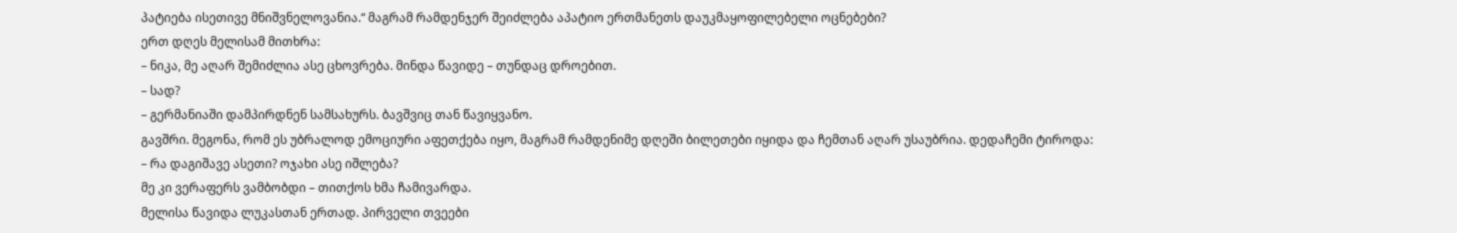პატიება ისეთივე მნიშვნელოვანია.“ მაგრამ რამდენჯერ შეიძლება აპატიო ერთმანეთს დაუკმაყოფილებელი ოცნებები?
ერთ დღეს მელისამ მითხრა:
– ნიკა, მე აღარ შემიძლია ასე ცხოვრება. მინდა წავიდე – თუნდაც დროებით.
– სად?
– გერმანიაში დამპირდნენ სამსახურს. ბავშვიც თან წავიყვანო.
გავშრი. მეგონა, რომ ეს უბრალოდ ემოციური აფეთქება იყო, მაგრამ რამდენიმე დღეში ბილეთები იყიდა და ჩემთან აღარ უსაუბრია. დედაჩემი ტიროდა:
– რა დაგიშავე ასეთი? ოჯახი ასე იშლება?
მე კი ვერაფერს ვამბობდი – თითქოს ხმა ჩამივარდა.
მელისა წავიდა ლუკასთან ერთად. პირველი თვეები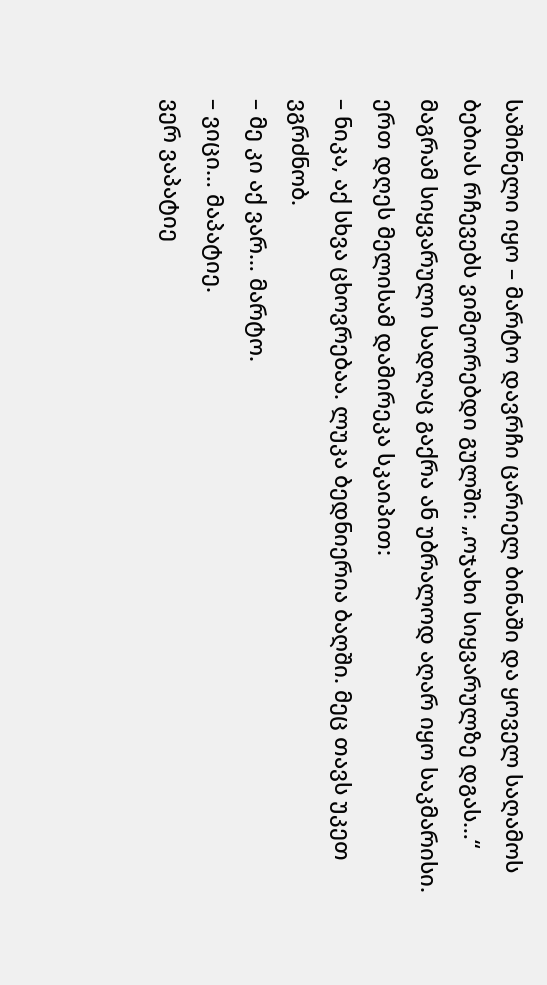საშინელი იყო – მარტო დავრჩი ცარიელ ბინაში და ყოველ საღამოს ბებიას რჩევებს ვიმეორებდი გულში: „ოჯახი სიყვარულზე დგას…“ მაგრამ სიყვარული სადღაც გაქრა ან უბრალოდ აღარ იყო საკმარისი.
ერთ დღეს მელისამ დამირეკა სკაიპით:
– ნიკა, აქ სხვა ცხოვრებაა. ლუკა ბედნიერია ბაღში. მეც თავს უკეთ ვგრძნობ.
– მე კი აქ ვარ… მარტო.
– ვიცი… მაპატიე.
ვერ ვაპატიე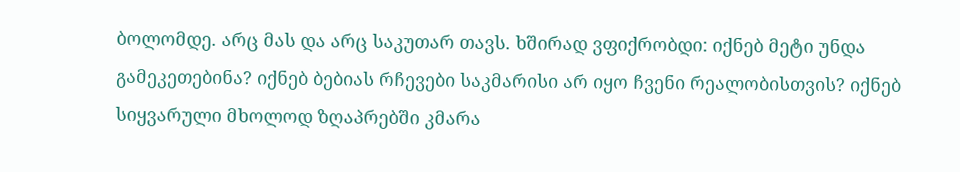ბოლომდე. არც მას და არც საკუთარ თავს. ხშირად ვფიქრობდი: იქნებ მეტი უნდა გამეკეთებინა? იქნებ ბებიას რჩევები საკმარისი არ იყო ჩვენი რეალობისთვის? იქნებ სიყვარული მხოლოდ ზღაპრებში კმარა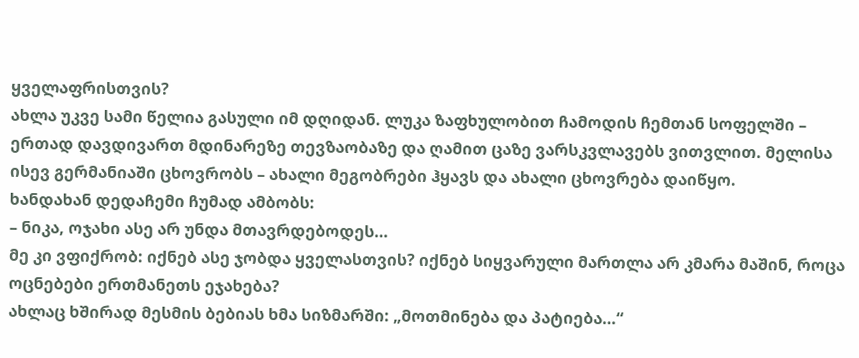ყველაფრისთვის?
ახლა უკვე სამი წელია გასული იმ დღიდან. ლუკა ზაფხულობით ჩამოდის ჩემთან სოფელში – ერთად დავდივართ მდინარეზე თევზაობაზე და ღამით ცაზე ვარსკვლავებს ვითვლით. მელისა ისევ გერმანიაში ცხოვრობს – ახალი მეგობრები ჰყავს და ახალი ცხოვრება დაიწყო.
ხანდახან დედაჩემი ჩუმად ამბობს:
– ნიკა, ოჯახი ასე არ უნდა მთავრდებოდეს…
მე კი ვფიქრობ: იქნებ ასე ჯობდა ყველასთვის? იქნებ სიყვარული მართლა არ კმარა მაშინ, როცა ოცნებები ერთმანეთს ეჯახება?
ახლაც ხშირად მესმის ბებიას ხმა სიზმარში: „მოთმინება და პატიება…“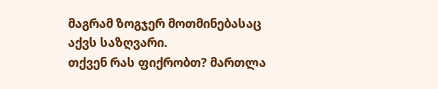მაგრამ ზოგჯერ მოთმინებასაც აქვს საზღვარი.
თქვენ რას ფიქრობთ? მართლა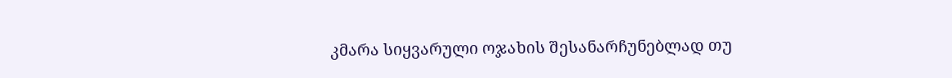კმარა სიყვარული ოჯახის შესანარჩუნებლად თუ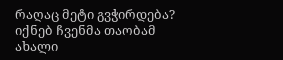რაღაც მეტი გვჭირდება? იქნებ ჩვენმა თაობამ ახალი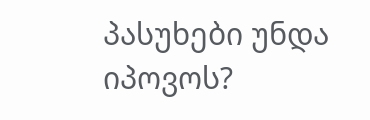პასუხები უნდა იპოვოს?